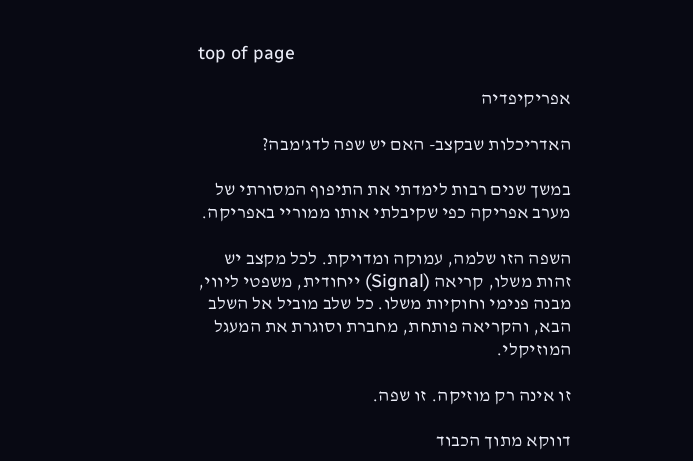top of page

אפריקיפדיה

האדריכלות שבקצב- האם יש שפה לדג'מבה?

במשך שנים רבות לימדתי את התיפוף המסורתי של מערב אפריקה כפי שקיבלתי אותו ממוריי באפריקה.

השפה הזו שלמה, עמוקה ומדויקת. לכל מקצב יש זהות משלו, קריאה (Signal) ייחודית, משפטי ליווי, מבנה פנימי וחוקיות משלו. כל שלב מוביל אל השלב הבא, והקריאה פותחת, מחברת וסוגרת את המעגל המוזיקלי.

זו אינה רק מוזיקה. זו שפה.

דווקא מתוך הכבוד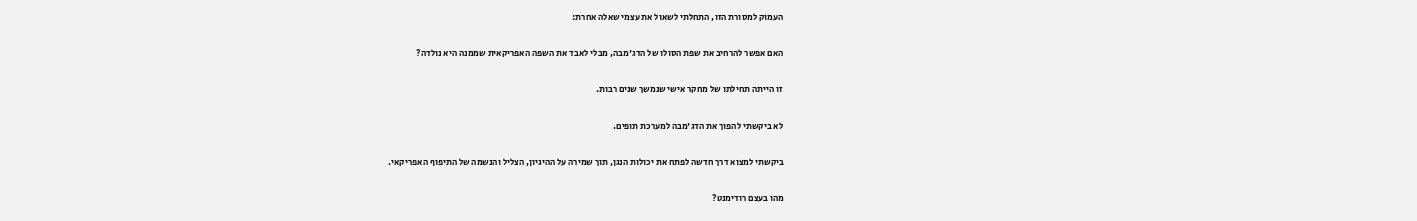העמוק למסורת הזו, התחלתי לשאול את עצמי שאלה אחרת:

האם אפשר להרחיב את שפת הסולו של הדג'מבה, מבלי לאבד את השפה האפריקאית שממנה היא נולדה?

זו הייתה תחילתו של מחקר אישי שנמשך שנים רבות.

לא ביקשתי להפוך את הדג'מבה למערכת תופים.

ביקשתי למצוא דרך חדשה לפתח את יכולות הנגן, תוך שמירה על ההיגיון, הצליל והנשמה של התיפוף האפריקאי.

מהו בעצם רודימנט?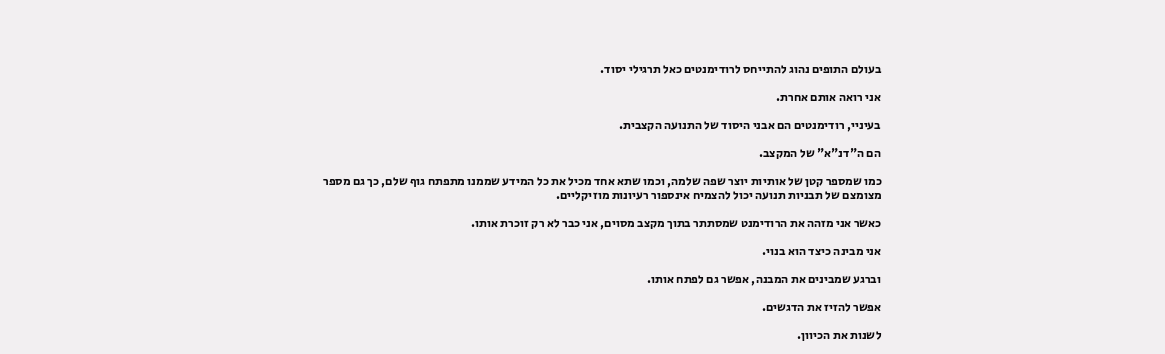בעולם התופים נהוג להתייחס לרודימנטים כאל תרגילי יסוד.

אני רואה אותם אחרת.

בעיניי, רודימנטים הם אבני היסוד של התנועה הקצבית.

הם ה"דנ"א" של המקצב.

כמו שמספר קטן של אותיות יוצר שפה שלמה, וכמו שתא אחד מכיל את כל המידע שממנו מתפתח גוף שלם, כך גם מספר מצומצם של תבניות תנועה יכול להצמיח אינספור רעיונות מוזיקליים.

כאשר אני מזהה את הרודימנט שמסתתר בתוך מקצב מסוים, אני כבר לא רק זוכרת אותו.

אני מבינה כיצד הוא בנוי.

וברגע שמבינים את המבנה, אפשר גם לפתח אותו.

אפשר להזיז את הדגשים.

לשנות את הכיוון.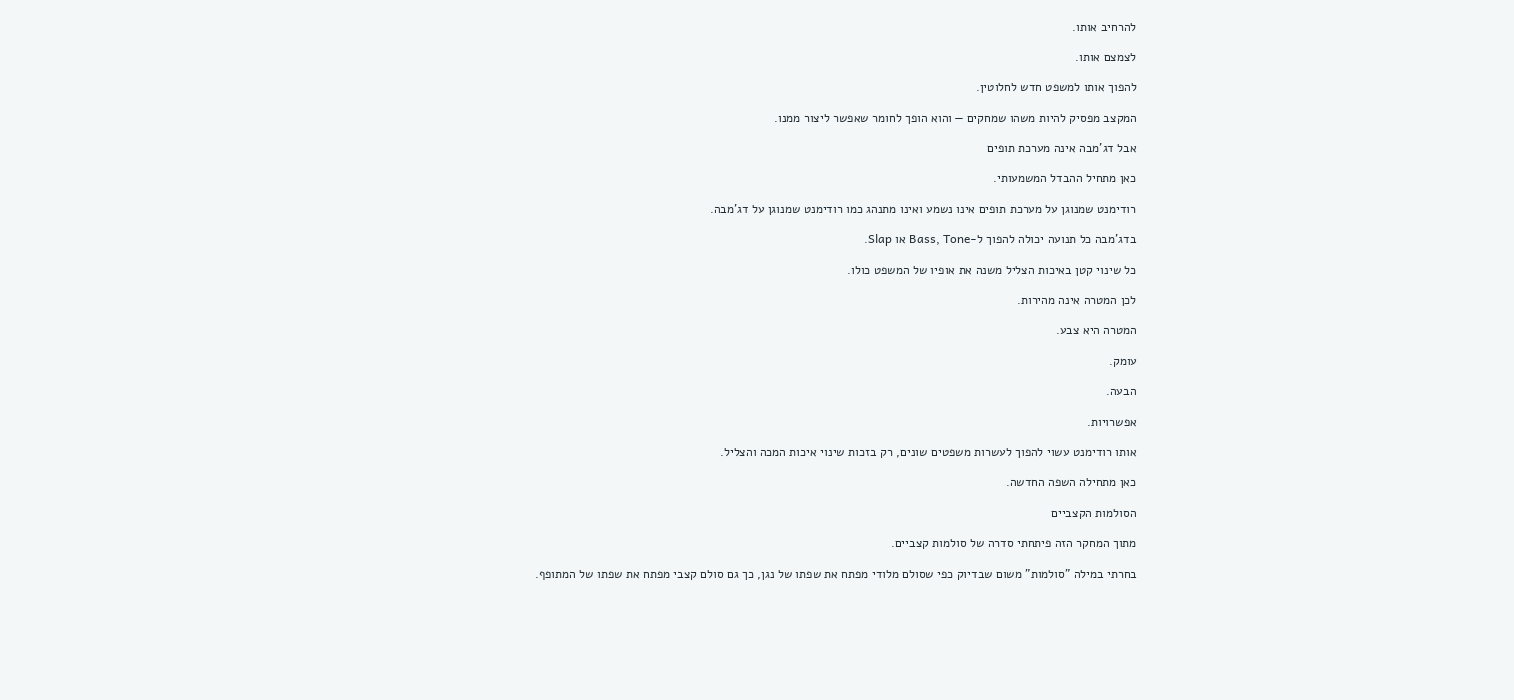להרחיב אותו.

לצמצם אותו.

להפוך אותו למשפט חדש לחלוטין.

המקצב מפסיק להיות משהו שמחקים — והוא הופך לחומר שאפשר ליצור ממנו.

אבל דג'מבה אינה מערכת תופים

כאן מתחיל ההבדל המשמעותי.

רודימנט שמנוגן על מערכת תופים אינו נשמע ואינו מתנהג כמו רודימנט שמנוגן על דג'מבה.

בדג'מבה כל תנועה יכולה להפוך ל-Bass, Tone או Slap.

כל שינוי קטן באיכות הצליל משנה את אופיו של המשפט כולו.

לכן המטרה אינה מהירות.

המטרה היא צבע.

עומק.

הבעה.

אפשרויות.

אותו רודימנט עשוי להפוך לעשרות משפטים שונים, רק בזכות שינוי איכות המכה והצליל.

כאן מתחילה השפה החדשה.

הסולמות הקצביים

מתוך המחקר הזה פיתחתי סדרה של סולמות קצביים.

בחרתי במילה "סולמות" משום שבדיוק כפי שסולם מלודי מפתח את שפתו של נגן, כך גם סולם קצבי מפתח את שפתו של המתופף.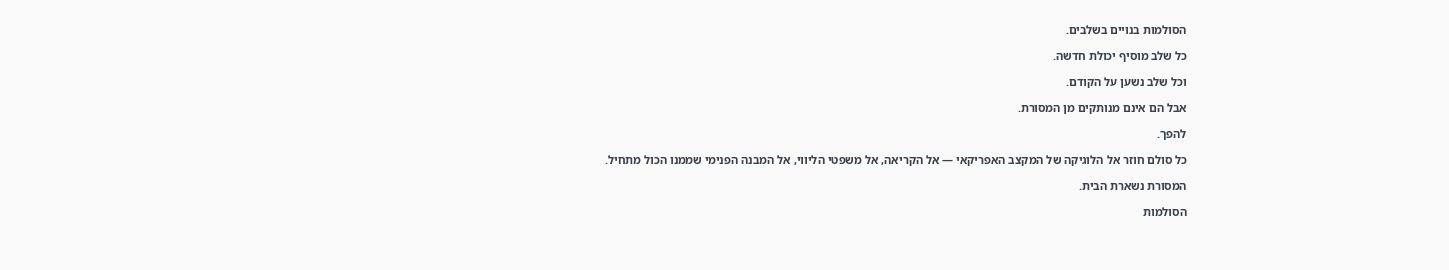הסולמות בנויים בשלבים.

כל שלב מוסיף יכולת חדשה.

וכל שלב נשען על הקודם.

אבל הם אינם מנותקים מן המסורת.

להפך.

כל סולם חוזר אל הלוגיקה של המקצב האפריקאי — אל הקריאה, אל משפטי הליווי, אל המבנה הפנימי שממנו הכול מתחיל.

המסורת נשארת הבית.

הסולמות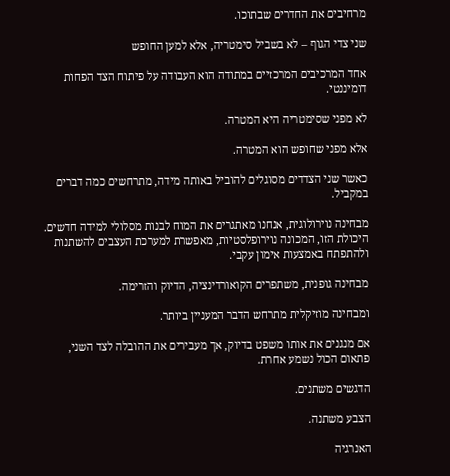מרחיבים את החדרים שבתוכו.

שני צדי הגוף – לא בשביל סימטריה, אלא למען החופש

אחד המרכיבים המרכזיים במתודה הוא העבודה על פיתוח הצד הפחות דומיננטי.

לא מפני שסימטריה היא המטרה.

אלא מפני שחופש הוא המטרה.

כאשר שני הצדדים מסוגלים להוביל באותה מידה, מתרחשים כמה דברים במקביל.

מבחינה נוירולוגית, אנחנו מאתגרים את המוח לבנות מסלולי למידה חדשים. היכולת הזו, המכונה נוירופלסטיות, מאפשרת למערכת העצבים להשתנות ולהתפתח באמצעות אימון עקבי.

מבחינה גופנית, משתפרים הקואורדינציה, הדיוק והזרימה.

ומבחינה מוזיקלית מתרחש הדבר המעניין ביותר.

אם מנגנים את אותו משפט בדיוק, אך מעבירים את ההובלה לצד השני, פתאום הכול נשמע אחרת.

הדגשים משתנים.

הצבע משתנה.

האנרגיה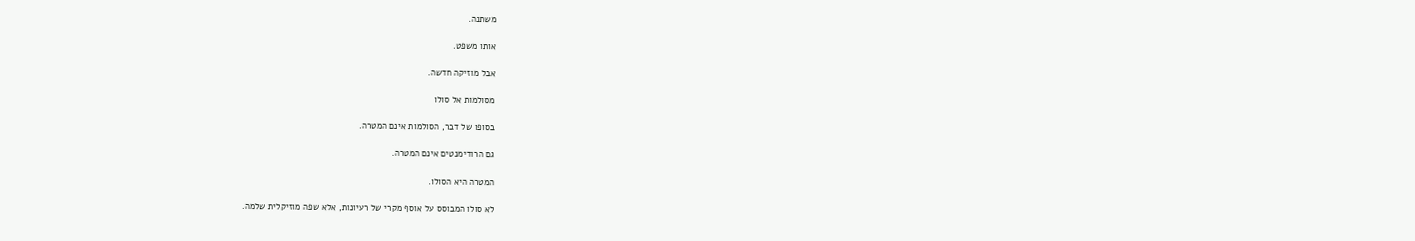משתנה.

אותו משפט.

אבל מוזיקה חדשה.

מסולמות אל סולו

בסופו של דבר, הסולמות אינם המטרה.

גם הרודימנטים אינם המטרה.

המטרה היא הסולו.

לא סולו המבוסס על אוסף מקרי של רעיונות, אלא שפה מוזיקלית שלמה.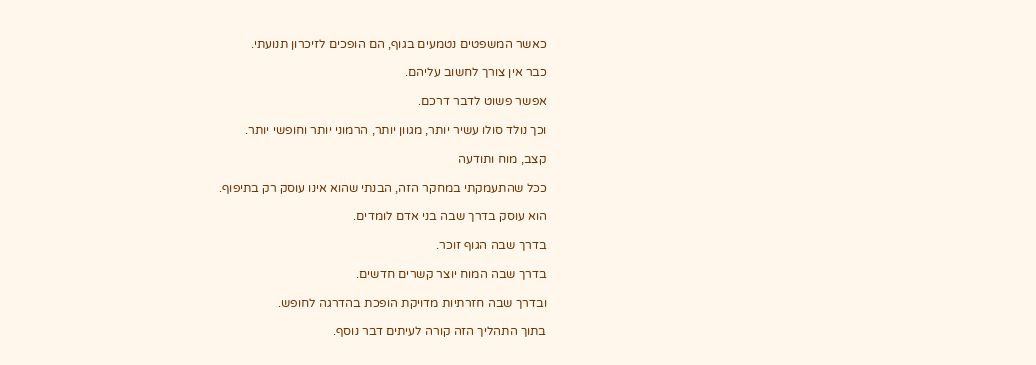כאשר המשפטים נטמעים בגוף, הם הופכים לזיכרון תנועתי.

כבר אין צורך לחשוב עליהם.

אפשר פשוט לדבר דרכם.

וכך נולד סולו עשיר יותר, מגוון יותר, הרמוני יותר וחופשי יותר.

קצב, מוח ותודעה

ככל שהתעמקתי במחקר הזה, הבנתי שהוא אינו עוסק רק בתיפוף.

הוא עוסק בדרך שבה בני אדם לומדים.

בדרך שבה הגוף זוכר.

בדרך שבה המוח יוצר קשרים חדשים.

ובדרך שבה חזרתיות מדויקת הופכת בהדרגה לחופש.

בתוך התהליך הזה קורה לעיתים דבר נוסף.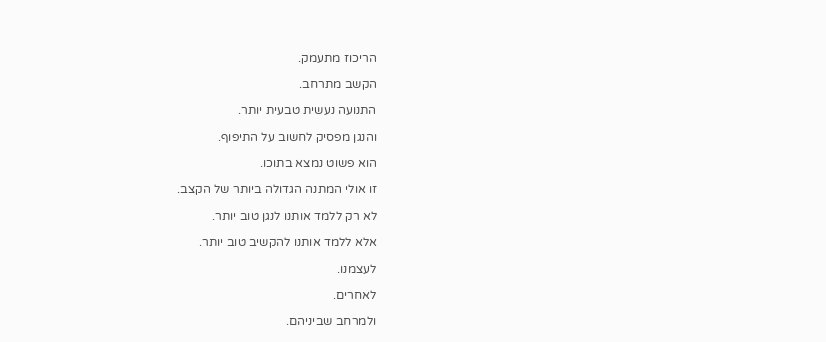הריכוז מתעמק.

הקשב מתרחב.

התנועה נעשית טבעית יותר.

והנגן מפסיק לחשוב על התיפוף.

הוא פשוט נמצא בתוכו.

זו אולי המתנה הגדולה ביותר של הקצב.

לא רק ללמד אותנו לנגן טוב יותר.

אלא ללמד אותנו להקשיב טוב יותר.

לעצמנו.

לאחרים.

ולמרחב שביניהם.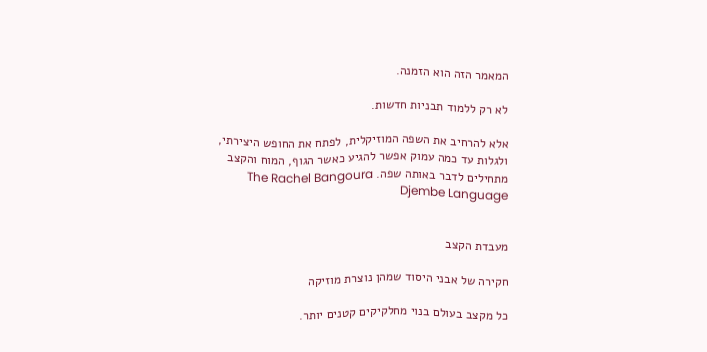המאמר הזה הוא הזמנה.

לא רק ללמוד תבניות חדשות.

אלא להרחיב את השפה המוזיקלית, לפתח את החופש היצירתי, ולגלות עד כמה עמוק אפשר להגיע כאשר הגוף, המוח והקצב מתחילים לדבר באותה שפה. The Rachel Bangoura Djembe Language


מעבדת הקצב

חקירה של אבני היסוד שמהן נוצרת מוזיקה

כל מקצב בעולם בנוי מחלקיקים קטנים יותר.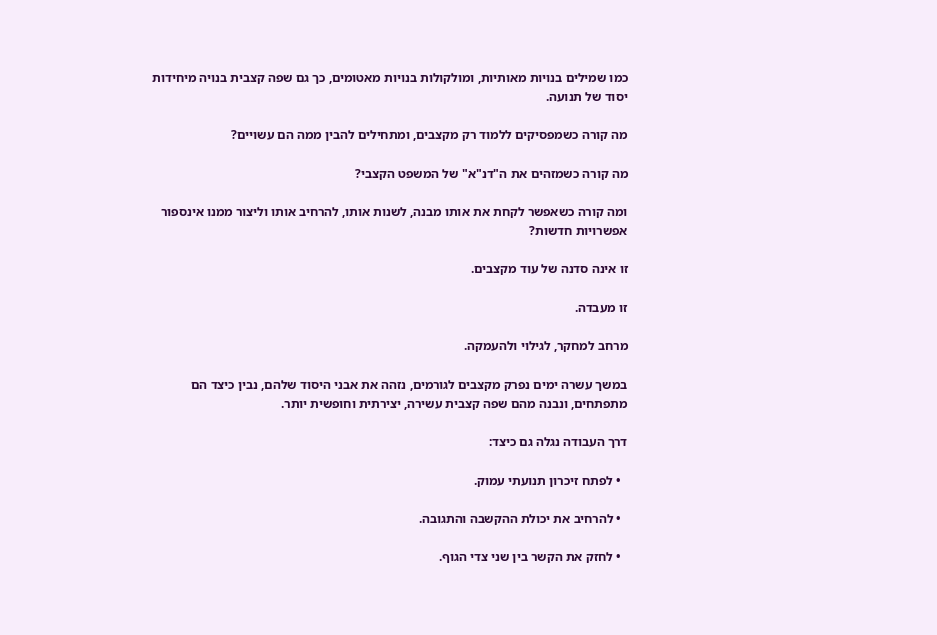כמו שמילים בנויות מאותיות, ומולקולות בנויות מאטומים, כך גם שפה קצבית בנויה מיחידות יסוד של תנועה.

מה קורה כשמפסיקים ללמוד רק מקצבים, ומתחילים להבין ממה הם עשויים?

מה קורה כשמזהים את ה"דנ"א" של המשפט הקצבי?

ומה קורה כשאפשר לקחת את אותו מבנה, לשנות אותו, להרחיב אותו וליצור ממנו אינספור אפשרויות חדשות?

זו אינה סדנה של עוד מקצבים.

זו מעבדה.

מרחב למחקר, לגילוי ולהעמקה.

במשך עשרה ימים נפרק מקצבים לגורמים, נזהה את אבני היסוד שלהם, נבין כיצד הם מתפתחים, ונבנה מהם שפה קצבית עשירה, יצירתית וחופשית יותר.

דרך העבודה נגלה גם כיצד:

  • לפתח זיכרון תנועתי עמוק.

  • להרחיב את יכולת ההקשבה והתגובה.

  • לחזק את הקשר בין שני צדי הגוף.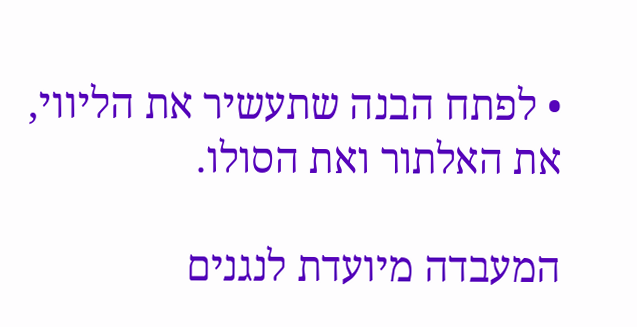• לפתח הבנה שתעשיר את הליווי, את האלתור ואת הסולו.

המעבדה מיועדת לנגנים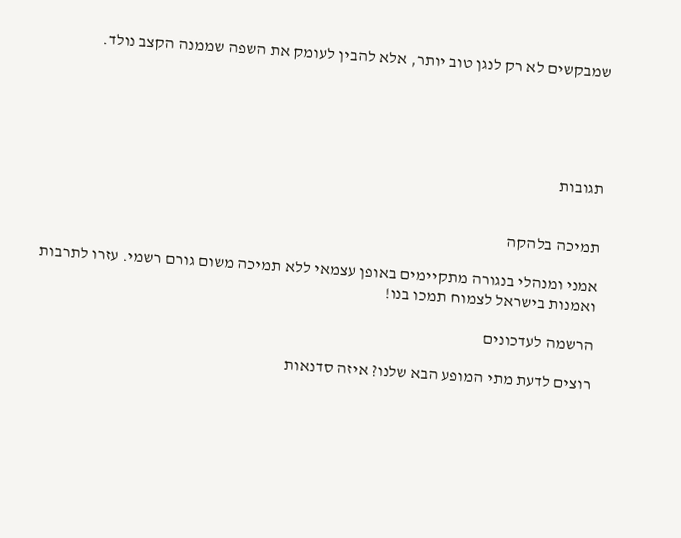שמבקשים לא רק לנגן טוב יותר, אלא להבין לעומק את השפה שממנה הקצב נולד.





תגובות


תמיכה בלהקה

אמני ומנהלי בנגורה מתקיימים באופן עצמאי ללא תמיכה משום גורם רשמי. עזרו לתרבות ואמנות בישראל לצמוח תמכו בנו!

הרשמה לעדכונים

רוצים לדעת מתי המופע הבא שלנו? איזה סדנאות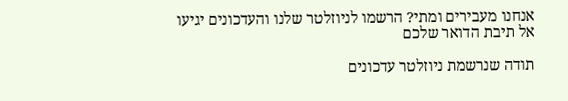אנחנו מעבירים ומתי? הרשמו לניוזלטר שלנו והעדכונים יגיעו אל תיבת הדואר שלכם

תודה שנרשמת ניוזלטר עדכונים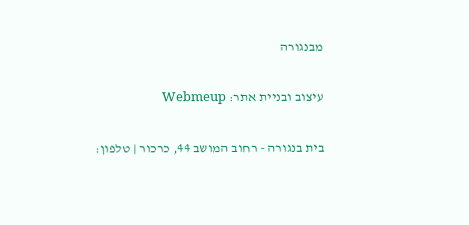מבנגורה

עיצוב ובניית אתר: Webmeup

בית בנגורה - רחוב המושב 44, כרכור | טלפון: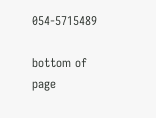054-5715489

bottom of page